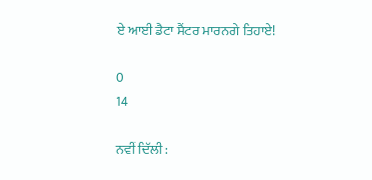ਏ ਆਈ ਡੈਟਾ ਸੈਂਟਰ ਮਾਰਨਗੇ ਤਿਹਾਏ!

0
14

ਨਵੀਂ ਦਿੱਲੀ :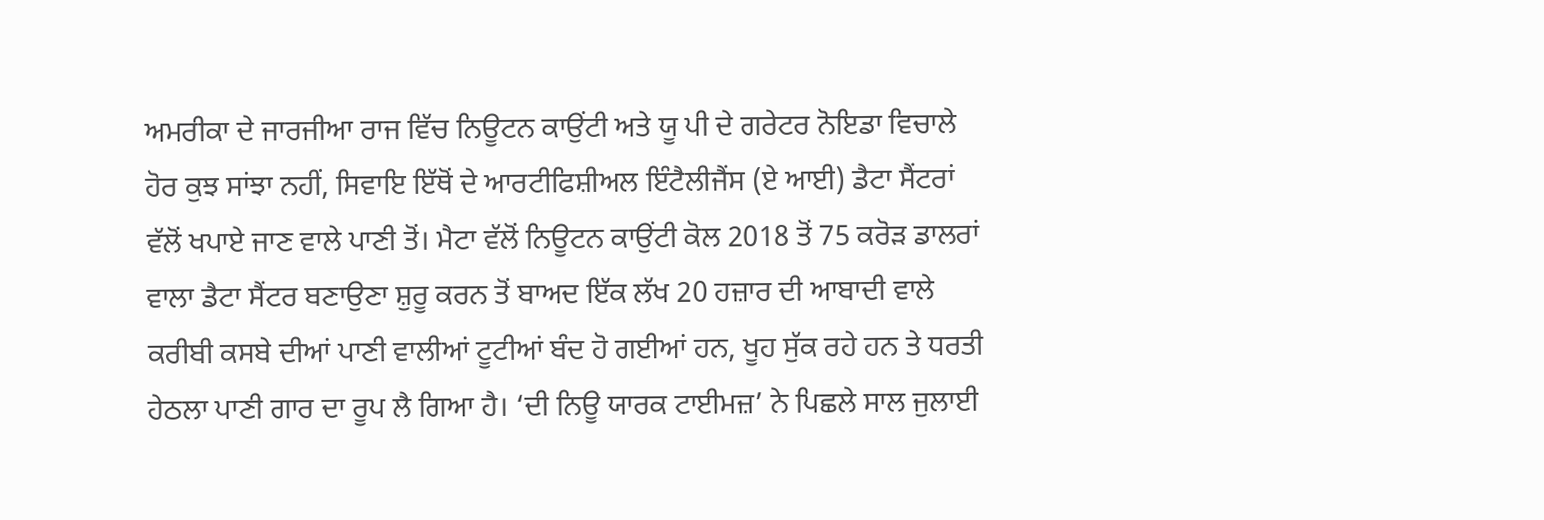ਅਮਰੀਕਾ ਦੇ ਜਾਰਜੀਆ ਰਾਜ ਵਿੱਚ ਨਿਊਟਨ ਕਾਉਂਟੀ ਅਤੇ ਯੂ ਪੀ ਦੇ ਗਰੇਟਰ ਨੋਇਡਾ ਵਿਚਾਲੇ ਹੋਰ ਕੁਝ ਸਾਂਝਾ ਨਹੀਂ, ਸਿਵਾਇ ਇੱਥੋਂ ਦੇ ਆਰਟੀਫਿਸ਼ੀਅਲ ਇੰਟੈਲੀਜੈਂਸ (ਏ ਆਈ) ਡੈਟਾ ਸੈਂਟਰਾਂ ਵੱਲੋਂ ਖਪਾਏ ਜਾਣ ਵਾਲੇ ਪਾਣੀ ਤੋਂ। ਮੈਟਾ ਵੱਲੋਂ ਨਿਊਟਨ ਕਾਉਂਟੀ ਕੋਲ 2018 ਤੋਂ 75 ਕਰੋੜ ਡਾਲਰਾਂ ਵਾਲਾ ਡੈਟਾ ਸੈਂਟਰ ਬਣਾਉਣਾ ਸ਼ੁਰੂ ਕਰਨ ਤੋਂ ਬਾਅਦ ਇੱਕ ਲੱਖ 20 ਹਜ਼ਾਰ ਦੀ ਆਬਾਦੀ ਵਾਲੇ ਕਰੀਬੀ ਕਸਬੇ ਦੀਆਂ ਪਾਣੀ ਵਾਲੀਆਂ ਟੂਟੀਆਂ ਬੰਦ ਹੋ ਗਈਆਂ ਹਨ, ਖੂਹ ਸੁੱਕ ਰਹੇ ਹਨ ਤੇ ਧਰਤੀ ਹੇਠਲਾ ਪਾਣੀ ਗਾਰ ਦਾ ਰੂਪ ਲੈ ਗਿਆ ਹੈ। ‘ਦੀ ਨਿਊ ਯਾਰਕ ਟਾਈਮਜ਼’ ਨੇ ਪਿਛਲੇ ਸਾਲ ਜੁਲਾਈ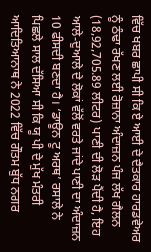ਵਿੱਚ ਖਬਰ ਛਾਪੀ ਸੀ ਕਿ ਏ ਆਈ ਦੇ ਦੈਤਕਾਰ ਹਾਰਡਵੇਅਰ ਨੂੰ ਠੰਢਾ ਰੱਖਣ ਲਈ ਰੋਜ਼ਾਨਾ ਅੰਦਾਜ਼ਨ ਪੰਜ ਲੱਖ ਗੈਲਨ (18,92,705.89 ਲੀਟਰ) ਪਾਣੀ ਦੀ ਲੋੜ ਪੈਂਦੀ ਹੈ, ਇਹ ਆਲੇ-ਦੁਆਲੇ ਦੇ ਲੋਕਾਂ ਵੱਲੋਂ ਵਰਤੇ ਜਾਂਦੇ ਪਾਣੀ ਦਾ ਅੰਦਾਜ਼ਨ 10 ਫੀਸਦੀ ਬਣਦਾ ਹੈ। ‘ਡਾਊਨ ਟੂ ਅਰਥ’ ਰਸਾਲੇ ਨੇ ਪਿਛਲੇ ਸਾਲ ਦੱਸਿਆ ਸੀ ਕਿ ਯੂ ਪੀ ਦੇ ਮੁੱਖ ਮੰਤਰੀ ਆਦਿਤਿਆਨਾਥ ਨੇ 2022 ਵਿੱਚ ਗੌਤਮ ਬੁੱਧ ਨਗਰ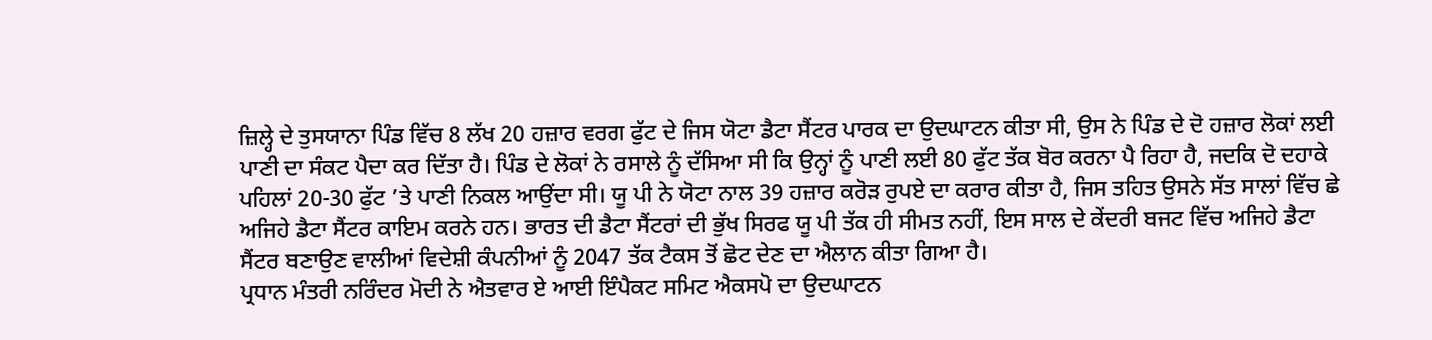ਜ਼ਿਲ੍ਹੇ ਦੇ ਤੁਸਯਾਨਾ ਪਿੰਡ ਵਿੱਚ 8 ਲੱਖ 20 ਹਜ਼ਾਰ ਵਰਗ ਫੁੱਟ ਦੇ ਜਿਸ ਯੋਟਾ ਡੈਟਾ ਸੈਂਟਰ ਪਾਰਕ ਦਾ ਉਦਘਾਟਨ ਕੀਤਾ ਸੀ, ਉਸ ਨੇ ਪਿੰਡ ਦੇ ਦੋ ਹਜ਼ਾਰ ਲੋਕਾਂ ਲਈ ਪਾਣੀ ਦਾ ਸੰਕਟ ਪੈਦਾ ਕਰ ਦਿੱਤਾ ਹੈ। ਪਿੰਡ ਦੇ ਲੋਕਾਂ ਨੇ ਰਸਾਲੇ ਨੂੰ ਦੱਸਿਆ ਸੀ ਕਿ ਉਨ੍ਹਾਂ ਨੂੰ ਪਾਣੀ ਲਈ 80 ਫੁੱਟ ਤੱਕ ਬੋਰ ਕਰਨਾ ਪੈ ਰਿਹਾ ਹੈ, ਜਦਕਿ ਦੋ ਦਹਾਕੇ ਪਹਿਲਾਂ 20-30 ਫੁੱਟ ’ਤੇ ਪਾਣੀ ਨਿਕਲ ਆਉਂਦਾ ਸੀ। ਯੂ ਪੀ ਨੇ ਯੋਟਾ ਨਾਲ 39 ਹਜ਼ਾਰ ਕਰੋੜ ਰੁਪਏ ਦਾ ਕਰਾਰ ਕੀਤਾ ਹੈ, ਜਿਸ ਤਹਿਤ ਉਸਨੇ ਸੱਤ ਸਾਲਾਂ ਵਿੱਚ ਛੇ ਅਜਿਹੇ ਡੈਟਾ ਸੈਂਟਰ ਕਾਇਮ ਕਰਨੇ ਹਨ। ਭਾਰਤ ਦੀ ਡੈਟਾ ਸੈਂਟਰਾਂ ਦੀ ਭੁੱਖ ਸਿਰਫ ਯੂ ਪੀ ਤੱਕ ਹੀ ਸੀਮਤ ਨਹੀਂ, ਇਸ ਸਾਲ ਦੇ ਕੇਂਦਰੀ ਬਜਟ ਵਿੱਚ ਅਜਿਹੇ ਡੈਟਾ ਸੈਂਟਰ ਬਣਾਉਣ ਵਾਲੀਆਂ ਵਿਦੇਸ਼ੀ ਕੰਪਨੀਆਂ ਨੂੰ 2047 ਤੱਕ ਟੈਕਸ ਤੋਂ ਛੋਟ ਦੇਣ ਦਾ ਐਲਾਨ ਕੀਤਾ ਗਿਆ ਹੈ।
ਪ੍ਰਧਾਨ ਮੰਤਰੀ ਨਰਿੰਦਰ ਮੋਦੀ ਨੇ ਐਤਵਾਰ ਏ ਆਈ ਇੰਪੈਕਟ ਸਮਿਟ ਐਕਸਪੋ ਦਾ ਉਦਘਾਟਨ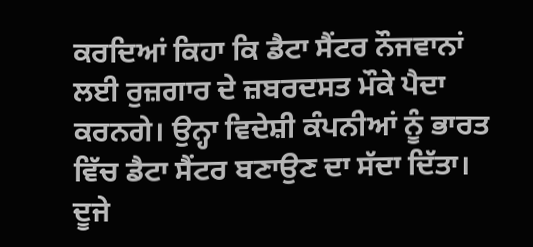ਕਰਦਿਆਂ ਕਿਹਾ ਕਿ ਡੈਟਾ ਸੈਂਟਰ ਨੌਜਵਾਨਾਂ ਲਈ ਰੁਜ਼ਗਾਰ ਦੇ ਜ਼ਬਰਦਸਤ ਮੌਕੇ ਪੈਦਾ ਕਰਨਗੇ। ਉਨ੍ਹਾ ਵਿਦੇਸ਼ੀ ਕੰਪਨੀਆਂ ਨੂੰ ਭਾਰਤ ਵਿੱਚ ਡੈਟਾ ਸੈਂਟਰ ਬਣਾਉਣ ਦਾ ਸੱਦਾ ਦਿੱਤਾ। ਦੂਜੇ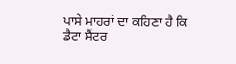ਪਾਸੇ ਮਾਹਰਾਂ ਦਾ ਕਹਿਣਾ ਹੈ ਕਿ ਡੈਟਾ ਸੈਂਟਰ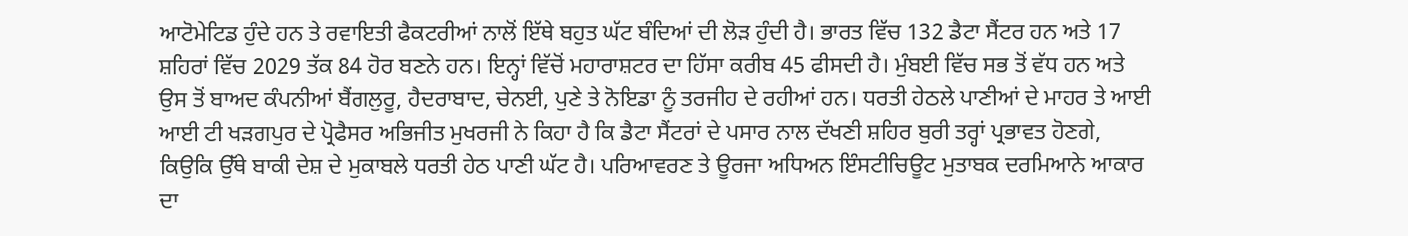ਆਟੋਮੇਟਿਡ ਹੁੰਦੇ ਹਨ ਤੇ ਰਵਾਇਤੀ ਫੈਕਟਰੀਆਂ ਨਾਲੋਂ ਇੱਥੇ ਬਹੁਤ ਘੱਟ ਬੰਦਿਆਂ ਦੀ ਲੋੜ ਹੁੰਦੀ ਹੈ। ਭਾਰਤ ਵਿੱਚ 132 ਡੈਟਾ ਸੈਂਟਰ ਹਨ ਅਤੇ 17 ਸ਼ਹਿਰਾਂ ਵਿੱਚ 2029 ਤੱਕ 84 ਹੋਰ ਬਣਨੇ ਹਨ। ਇਨ੍ਹਾਂ ਵਿੱਚੋਂ ਮਹਾਰਾਸ਼ਟਰ ਦਾ ਹਿੱਸਾ ਕਰੀਬ 45 ਫੀਸਦੀ ਹੈ। ਮੁੰਬਈ ਵਿੱਚ ਸਭ ਤੋਂ ਵੱਧ ਹਨ ਅਤੇ ਉਸ ਤੋਂ ਬਾਅਦ ਕੰਪਨੀਆਂ ਬੈਂਗਲੁਰੂ, ਹੈਦਰਾਬਾਦ, ਚੇਨਈ, ਪੁਣੇ ਤੇ ਨੋਇਡਾ ਨੂੰ ਤਰਜੀਹ ਦੇ ਰਹੀਆਂ ਹਨ। ਧਰਤੀ ਹੇਠਲੇ ਪਾਣੀਆਂ ਦੇ ਮਾਹਰ ਤੇ ਆਈ ਆਈ ਟੀ ਖੜਗਪੁਰ ਦੇ ਪ੍ਰੋਫੈਸਰ ਅਭਿਜੀਤ ਮੁਖਰਜੀ ਨੇ ਕਿਹਾ ਹੈ ਕਿ ਡੈਟਾ ਸੈਂਟਰਾਂ ਦੇ ਪਸਾਰ ਨਾਲ ਦੱਖਣੀ ਸ਼ਹਿਰ ਬੁਰੀ ਤਰ੍ਹਾਂ ਪ੍ਰਭਾਵਤ ਹੋਣਗੇ, ਕਿਉਕਿ ਉੱਥੇ ਬਾਕੀ ਦੇਸ਼ ਦੇ ਮੁਕਾਬਲੇ ਧਰਤੀ ਹੇਠ ਪਾਣੀ ਘੱਟ ਹੈ। ਪਰਿਆਵਰਣ ਤੇ ਊਰਜਾ ਅਧਿਅਨ ਇੰਸਟੀਚਿਊਟ ਮੁਤਾਬਕ ਦਰਮਿਆਨੇ ਆਕਾਰ ਦਾ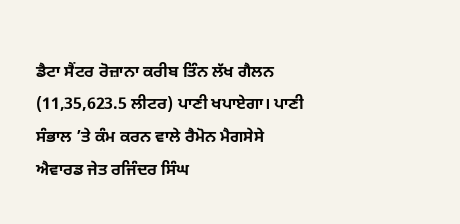ਡੈਟਾ ਸੈਂਟਰ ਰੋਜ਼ਾਨਾ ਕਰੀਬ ਤਿੰਨ ਲੱਖ ਗੈਲਨ (11,35,623.5 ਲੀਟਰ) ਪਾਣੀ ਖਪਾਏਗਾ। ਪਾਣੀ ਸੰਭਾਲ ’ਤੇ ਕੰਮ ਕਰਨ ਵਾਲੇ ਰੈਮੋਨ ਮੈਗਸੇਸੇ ਐਵਾਰਡ ਜੇਤ ਰਜਿੰਦਰ ਸਿੰਘ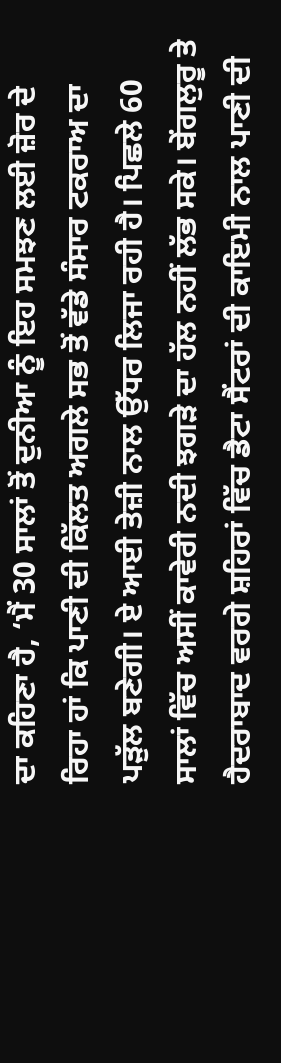ਦਾ ਕਹਿਣਾ ਹੈ, ‘ਮੈਂ 30 ਸਾਲਾਂ ਤੋਂ ਦੁਨੀਆ ਨੂੰ ਇਹ ਸਮਝਣ ਲਈ ਜ਼ੋਰ ਦੇ ਰਿਹਾ ਹਾਂ ਕਿ ਪਾਣੀ ਦੀ ਕਿੱਲਤ ਅਗਲੇ ਸਭ ਤੋਂ ਵੱਡੇ ਸੰਸਾਰ ਟਕਰਾਅ ਦਾ ਪੜੁੱਲ ਬਣੇਗੀ। ਏ ਆਈ ਤੇਜ਼ੀ ਨਾਲ ਉੱਧਰ ਲਿਜਾ ਰਹੀ ਹੈ। ਪਿਛਲੇ 60 ਸਾਲਾਂ ਵਿੱਚ ਅਸੀਂ ਕਾਵੇਰੀ ਨਦੀ ਝਗੜੇ ਦਾ ਹੱਲ ਨਹੀਂ ਲੱਭ ਸਕੇ। ਬੇਂਗਲੁਰੂ ਤੇ ਹੈਦਰਾਬਾਦ ਵਰਗੇ ਸ਼ਹਿਰਾਂ ਵਿੱਚ ਡੈਟਾ ਸੈਂਟਰਾਂ ਦੀ ਕਾਇਮੀ ਨਾਲ ਪਾਣੀ ਦੀ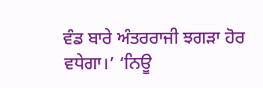ਵੰਡ ਬਾਰੇ ਅੰਤਰਰਾਜੀ ਝਗੜਾ ਹੋਰ ਵਧੇਗਾ।’ ‘ਨਿਊ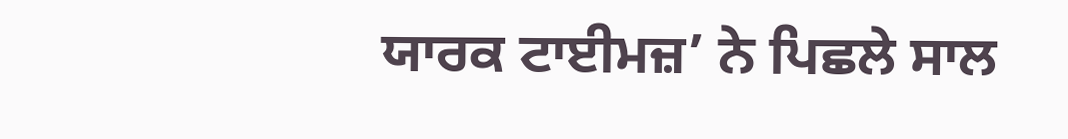ਯਾਰਕ ਟਾਈਮਜ਼’ ਨੇ ਪਿਛਲੇ ਸਾਲ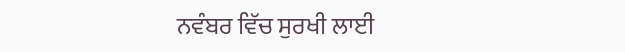ਨਵੰਬਰ ਵਿੱਚ ਸੁਰਖੀ ਲਾਈ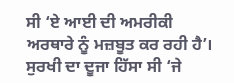ਸੀ ‘ਏ ਆਈ ਦੀ ਅਮਰੀਕੀ ਅਰਥਾਰੇ ਨੂੰ ਮਜ਼ਬੂਤ ਕਰ ਰਹੀ ਹੈ’। ਸੁਰਖੀ ਦਾ ਦੂਜਾ ਹਿੱਸਾ ਸੀ ‘ਜੇ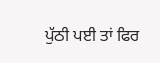ਪੁੱਠੀ ਪਈ ਤਾਂ ਫਿਰ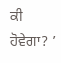ਕੀ ਹੋਵੇਗਾ? ’